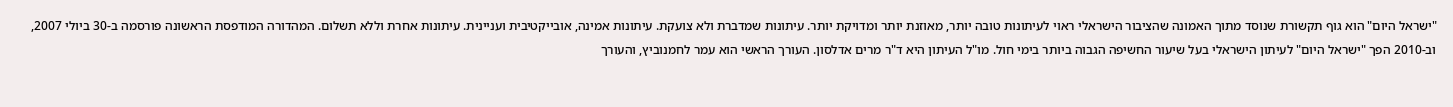"ישראל היום" הוא גוף תקשורת שנוסד מתוך האמונה שהציבור הישראלי ראוי לעיתונות טובה יותר, מאוזנת יותר ומדויקת יותר. עיתונות שמדברת ולא צועקת. עיתונות אמינה, אובייקטיבית ועניינית. עיתונות אחרת וללא תשלום. המהדורה המודפסת הראשונה פורסמה ב-30 ביולי 2007, וב-2010 הפך "ישראל היום" לעיתון הישראלי בעל שיעור החשיפה הגבוה ביותר בימי חול. מו"ל העיתון היא ד"ר מרים אדלסון. העורך הראשי הוא עמר לחמנוביץ, והעורך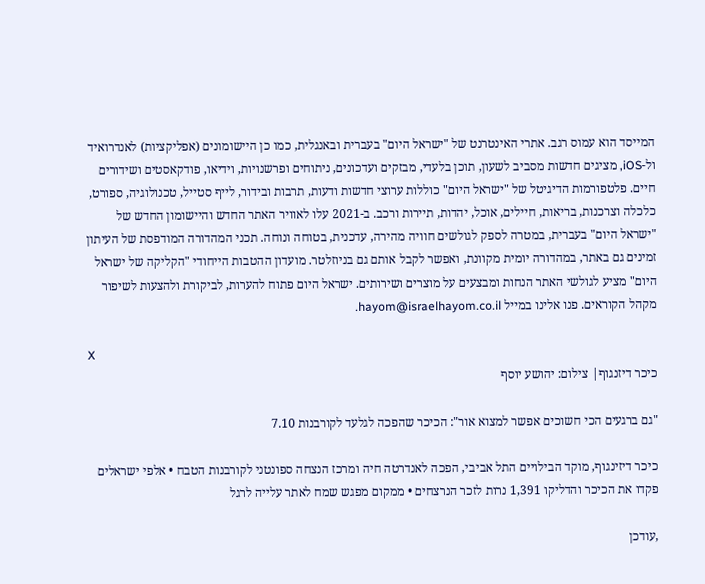המייסד הוא עמוס רגב. אתרי האינטרנט של "ישראל היום" בעברית ובאנגלית, כמו כן היישומונים (אפליקציות) לאנדרואיד ול-iOS, מציגים חדשות מסביב לשעון, תוכן בלעדי, מבזקים ועדכונים, ניתוחים ופרשנויות, וידיאו, פודקאסטים ושידורים חיים. פלטפורמות הדיגיטל של "ישראל היום" כוללות ערוצי חדשות ודעות, תרבות ובידור, לייף סטייל, טכנולוגיה, ספורט, כלכלה וצרכנות, בריאות, חיילים, אוכל, יהדות, תיירות ורכב. ב-2021 עלו לאוויר האתר החדש והיישומון החדש של "ישראל היום" בעברית, במטרה לספק לגולשים חוויה מהירה, עדכנית, בטוחה ונוחה. תכני המהדורה המודפסת של העיתון זמינים גם באתר, במהדורה יומית מקוונת, ואפשר לקבל אותם גם בניוזלטר. מועדון ההטבות הייחודי "הקליקה של ישראל היום" מציע לגולשי האתר הנחות ומבצעים על מוצרים ושירותים. ישראל היום פתוח להערות, לביקורת ולהצעות לשיפור מקהל הקוראים. פנו אלינו במייל hayom@israelhayom.co.il.

X
כיכר דיזנגוף| צילום: יהושע יוסף

"גם ברגעים הכי חשוכים אפשר למצוא אור": הכיכר שהפכה לגלעד לקורבנות 7.10

כיכר דיזינגוף, מוקד הבילויים התל אביבי, הפכה לאנדרטה חיה ומרכז הנצחה ספונטני לקורבנות הטבח • אלפי ישראלים פקדו את הכיכר והדליקו 1,391 נרות לזכר הנרצחים • ממקום מפגש שמח לאתר עלייה לרגל

,עודכן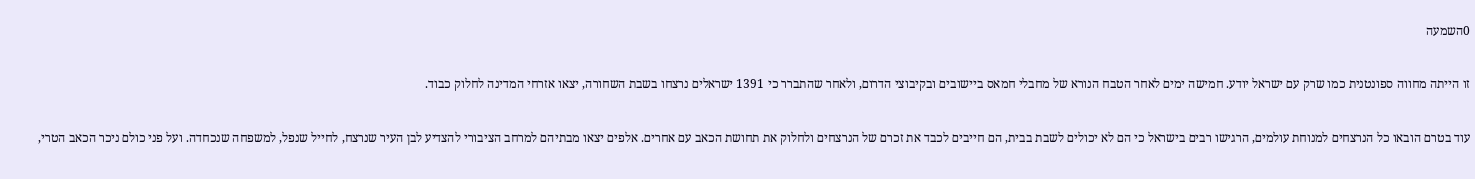0השמעה

זו הייתה מחווה ספונטנית כמו שרק עם ישראל יודע. חמישה ימים לאחר הטבח הנורא של מחבלי חמאס ביישובים ובקיבוצי הדרום, ולאחר שהתברר כי 1391 ישראלים נרצחו בשבת השחורה, יצאו אזרחי המדינה לחלוק כבוד.

עוד בטרם הובאו כל הנרצחים למנוחת עולמים, הרגישו רבים בישראל כי הם לא יכולים לשבת בבית, הם חייבים לכבד את זכרם של הנרצחים ולחלוק את תחושת הכאב עם אחרים. אלפים יצאו מבתיהם למרחב הציבורי להצדיע לבן העיר שנרצח, לחייל שנפל, למשפחה שנכחדה. ועל פני כולם ניכר הכאב הטרי,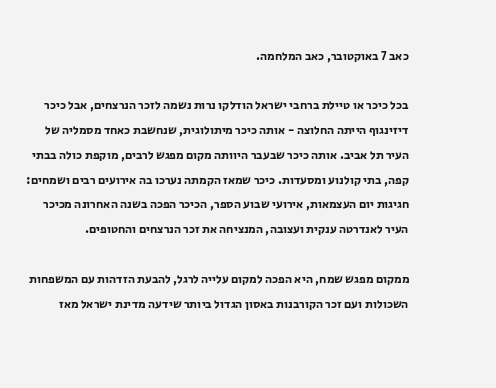כאב 7 באוקטובר, כאב המלחמה.

בכל כיכר או טיילת ברחבי ישראל הודלקו נרות נשמה לזכר הנרצחים, אבל כיכר דיזינגוף הייתה החלוצה - אותה כיכר מיתולוגית, שנחשבת כאחד מסמליה של העיר תל אביב. אותה כיכר שבעבר היוותה מקום מפגש לרבים, מוקפת כולה בבתי קפה, בתי קולנוע ומסעדות. כיכר שמאז הקמתה נערכו בה אירועים רבים ושמחים: חגיגות יום העצמאות, אירועי שבוע הספר, הכיכר הפכה בשנה האחרונה מכיכר העיר לאנדרטה ענקית ועצובה, המנציחה את זכר הנרצחים והחטופים.

ממקום מפגש שמח, היא הפכה למקום עלייה לרגל, להבעת הזדהות עם המשפחות השכולות ועם זכר הקורבנות באסון הגדול ביותר שידעה מדינת ישראל מאז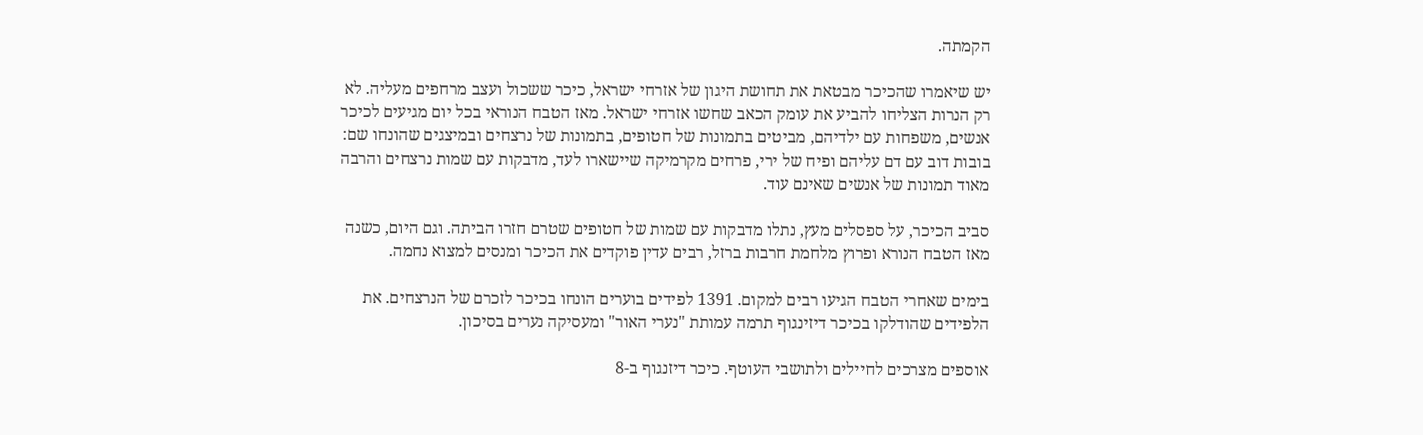הקמתה.

יש שיאמרו שהכיכר מבטאת את תחושת היגון של אזרחי ישראל, כיכר ששכול ועצב מרחפים מעליה. לא רק הנרות הצליחו להביע את עומק הכאב שחשו אזרחי ישראל. מאז הטבח הנוראי בכל יום מגיעים לכיכר אנשים, משפחות עם ילדיהם, מביטים בתמונות של חטופים, בתמונות של נרצחים ובמיצגים שהונחו שם: בובות דוב עם דם עליהם ופיח של ירי, פרחים מקרמיקה שיישארו לעד, מדבקות עם שמות נרצחים והרבה מאוד תמונות של אנשים שאינם עוד.

סביב הכיכר, על ספסלים מעץ, נתלו מדבקות עם שמות של חטופים שטרם חזרו הביתה. וגם היום, כשנה מאז הטבח הנורא ופרוץ מלחמת חרבות ברזל, רבים עדין פוקדים את הכיכר ומנסים למצוא נחמה.

בימים שאחרי הטבח הגיעו רבים למקום. 1391 לפידים בוערים הונחו בכיכר לזכרם של הנרצחים. את הלפידים שהודלקו בכיכר דיזינגוף תרמה עמותת "נערי האור" ומעסיקה נערים בסיכון.

אוספים מצרכים לחיילים ולתושבי העוטף. כיכר דיזנגוף ב-8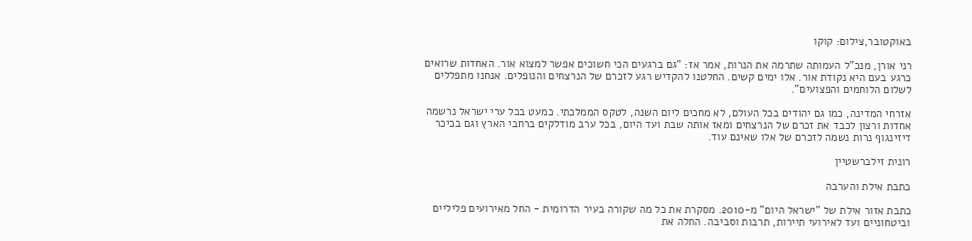באוקטובר,צילום: קוקו

רני אורן, מנכ"ל העמותה שתרמה את הנרות, אמר אז: "גם ברגעים הכי חשוכים אפשר למצוא אור. האחדות שרואים כרגע בעם היא נקודת אור. אלו ימים קשים. החלטנו להקדיש רגע לזכרם של הנרצחים והנופלים. אנחנו מתפללים לשלום הלוחמים והפצועים".

אזרחי המדינה, כמו גם יהודים בכל העולם, לא מחכים ליום השנה, לטקס הממלכתי. כמעט בכל ערי ישראל נרשמה אחדות ורצון לכבד את זכרם של הנרצחים ומאז אותה שבת ועד היום, בכל ערב מודלקים ברחבי הארץ וגם בכיכר דיזינגוף נרות נשמה לזכרם של אלו שאינם עוד.

רונית זילברשטיין

כתבת אילת והערבה

כתבת אזור אילת של "ישראל היום" מ-2010. מסקרת את כל מה שקורה בעיר הדרומית - החל מאירועים פליליים וביטחוניים ועד לאירועי תיירות, תרבות וסביבה. החלה את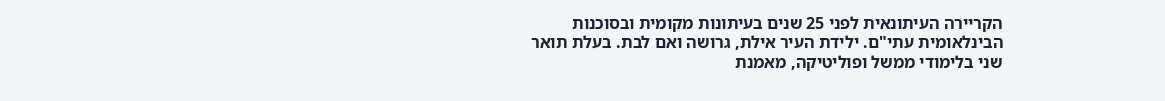הקריירה העיתונאית לפני 25 שנים בעיתונות מקומית ובסוכנות הבינלאומית עתי"ם. ילידת העיר אילת, גרושה ואם לבת. בעלת תואר שני בלימודי ממשל ופוליטיקה, מאמנת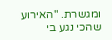ומגשרת. "האירוע שהכי נגע בי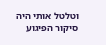וטלטל אותי היה סיקור הפיגוע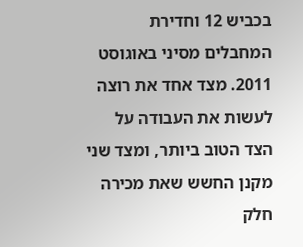בכביש 12 וחדירת המחבלים מסיני באוגוסט 2011. מצד אחד את רוצה לעשות את העבודה על הצד הטוב ביותר, ומצד שני מקנן החשש שאת מכירה חלק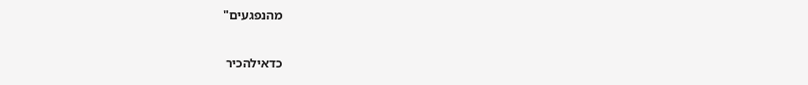מהנפגעים"

כדאילהכיר